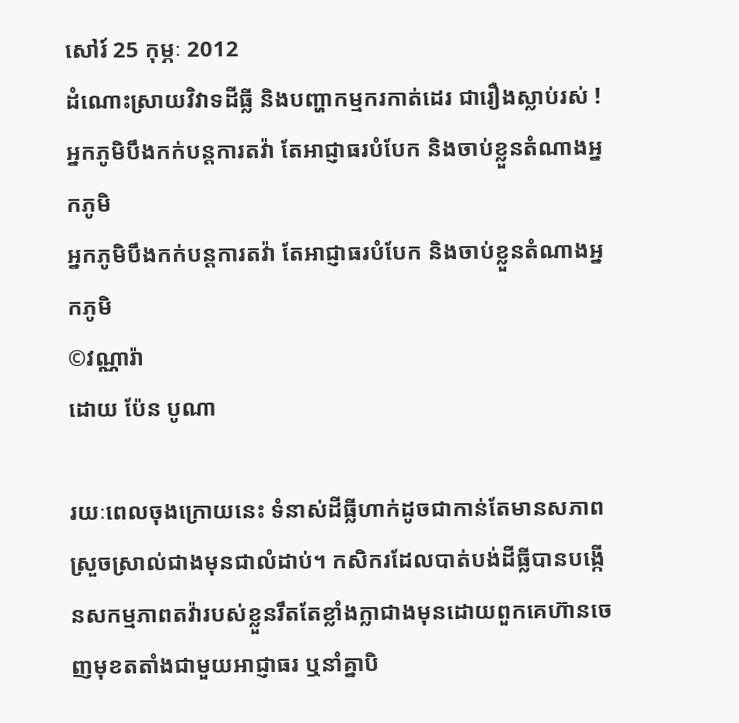សៅរ៍ 25 កុម្ភៈ 2012
ដំណោះស្រាយវិវាទដីធ្លី និងបញ្ហាកម្មករកាត់ដេរ ជារឿងស្លាប់រស់ !
អ្នកភូមិបឹងកក់បន្តការតវ៉ា តែអាជ្ញាធរបំបែក និងចាប់ខ្លួនតំណាងអ្នកភូមិ
អ្នកភូមិបឹងកក់បន្តការតវ៉ា តែអាជ្ញាធរបំបែក និងចាប់ខ្លួនតំណាងអ្នកភូមិ
©វណ្ណារ៉ា
ដោយ ប៉ែន បូណា

រយៈពេលចុងក្រោយនេះ ទំនាស់ដីធ្លីហាក់ដូចជាកាន់តែមានសភាពស្រួចស្រាល់ជាងមុនជាលំដាប់។ កសិករដែលបាត់បង់ដីធ្លីបានបង្កើនសកម្មភាពតវ៉ារបស់ខ្លួនរឹតតែខ្លាំងក្លាជាងមុនដោយពួកគេហ៊ានចេញមុខតតាំងជាមួយអាជ្ញាធរ ឬនាំគ្នាបិ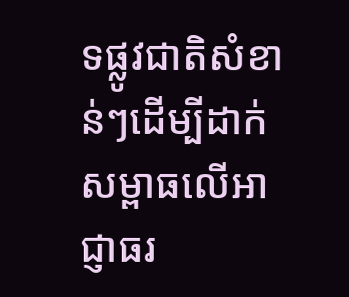ទផ្លូវជាតិសំខាន់ៗដើម្បីដាក់សម្ពាធលើអាជ្ញាធរ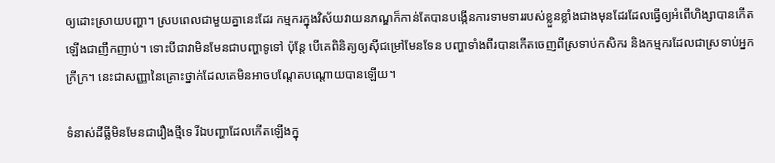ឲ្យដោះស្រាយបញ្ហា។ ស្របពេលជាមួយគ្នានេះដែរ កម្មករក្នុងវិស័យវាយនភណ្ឌក៏កាន់តែបានបង្កើនការទាមទាររបស់ខ្លួនខ្លាំងជាងមុនដែរដែលធ្វើឲ្យអំពើហិង្សាបានកើតឡើងជាញឹកញាប់។ ទោះបីជាវាមិនមែនជាបញ្ហាទូទៅ ប៉ុន្តែ បើគេពិនិត្យឲ្យស៊ីជម្រៅមែនទែន បញ្ហាទាំងពីរបានកើតចេញពីស្រទាប់កសិករ និងកម្មករដែលជាស្រទាប់អ្នកក្រីក្រ។ នេះជាសញ្ញានៃគ្រោះថ្នាក់ដែលគេមិនអាចបណ្តែតបណ្តោយបានឡើយ។

ទំនាស់ដីធ្លីមិនមែនជារឿងថ្មីទេ រីឯបញ្ហាដែលកើតឡើងក្នុ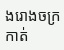ងរោងចក្រកាត់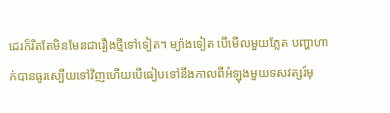ដេរក៏រឹតតែមិនមែនជារឿងថ្មីទៅទៀត។ ម្យ៉ាងទៀត បើមើលមួយភ្លែត បញ្ហាហាក់បានធូរស្បើយទៅវិញហើយបើធៀបទៅនឹងកាលពីអំឡុងមួយទសវត្សរ៍មុ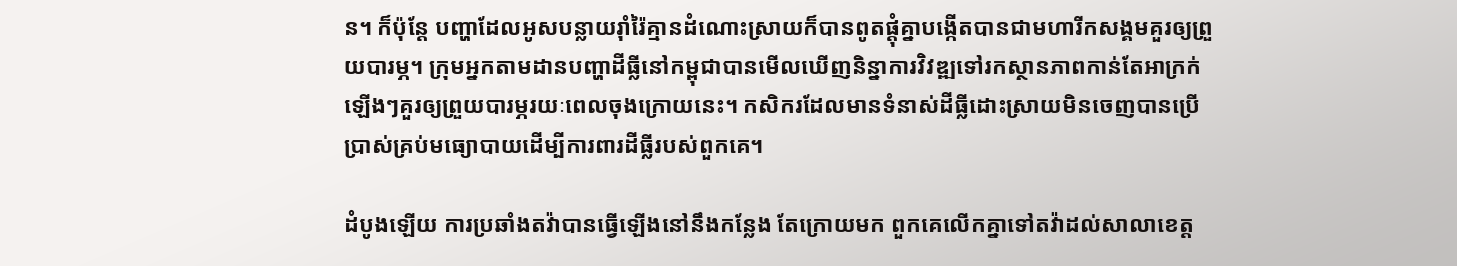ន។ ក៏ប៉ុន្តែ បញ្ហាដែលអូសបន្លាយរ៉ាំរ៉ៃគ្មានដំណោះស្រាយក៏បានពូតផ្តុំគ្នាបង្កើតបានជាមហារីកសង្គមគួរឲ្យព្រួយបារម្ភ។ ក្រុមអ្នកតាមដានបញ្ហាដីធ្លីនៅកម្ពុជាបានមើលឃើញនិន្នាការវិវឌ្ឍទៅរកស្ថានភាពកាន់តែអាក្រក់ឡើងៗគួរឲ្យព្រួយបារម្ភរយៈពេលចុងក្រោយនេះ។ កសិករដែលមានទំនាស់ដីធ្លីដោះស្រាយមិនចេញបានប្រើប្រាស់គ្រប់មធ្យោបាយដើម្បីការពារដីធ្លីរបស់ពួកគេ។

ដំបូងឡើយ ការប្រឆាំងតវ៉ាបានធ្វើឡើងនៅនឹងកន្លែង តែក្រោយមក ពួកគេលើកគ្នាទៅតវ៉ាដល់សាលាខេត្ត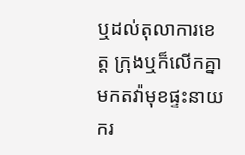ឬដល់តុលាការខេត្ត ក្រុងឬក៏លើកគ្នាមកតវ៉ាមុខផ្ទះនាយករ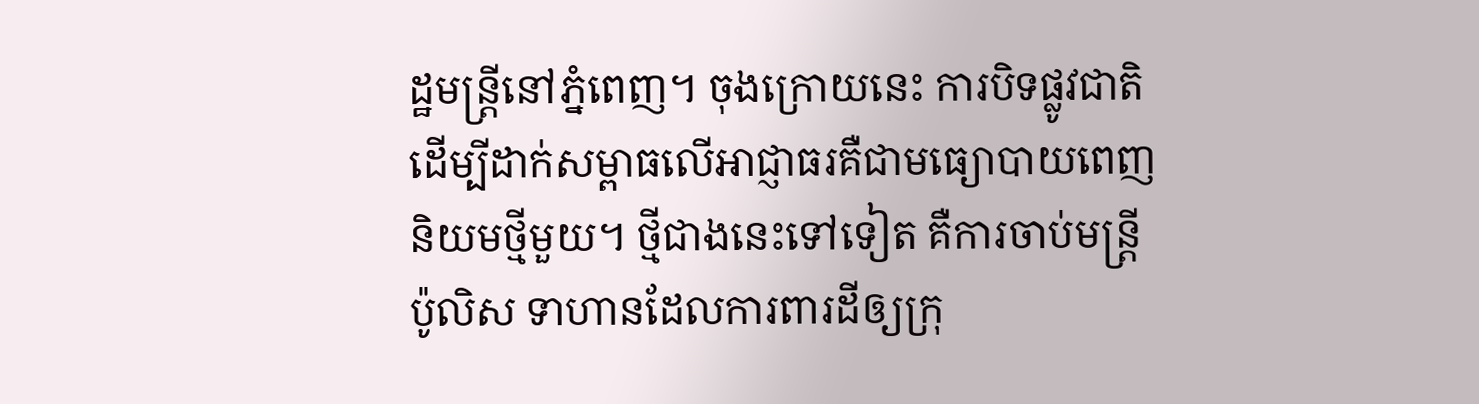ដ្ឋមន្ត្រីនៅភ្នំពេញ។ ចុងក្រោយនេះ ការបិទផ្លូវជាតិដើម្បីដាក់សម្ពាធលើអាជ្ញាធរគឺជាមធ្យោបាយពេញនិយមថ្មីមួយ។ ថ្មីជាងនេះទៅទៀត គឺការចាប់មន្ត្រីប៉ូលិស ទាហានដែលការពារដីឲ្យក្រុ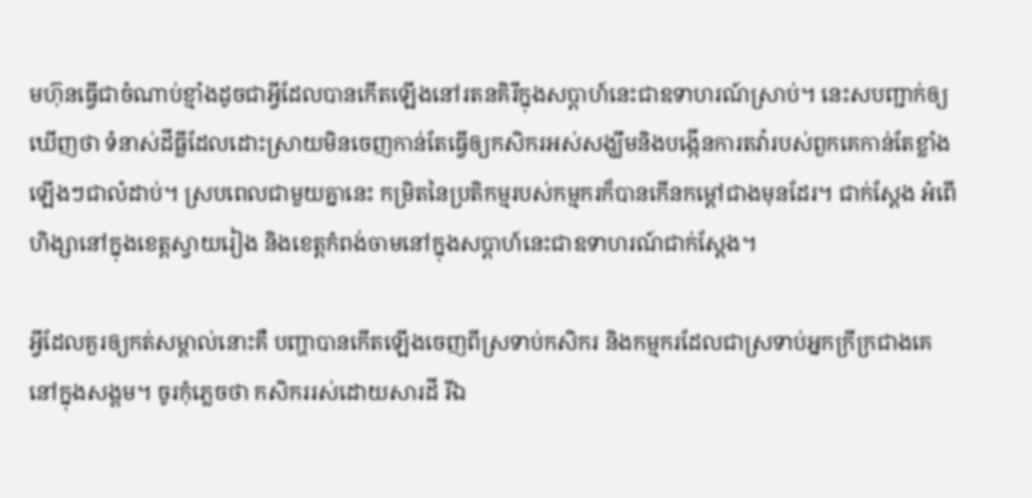មហ៊ុនធ្វើជាចំណាប់ខ្មាំងដូចជាអ្វីដែលបានកើតឡើងនៅរតនគិរីក្នុងសប្តាហ៍នេះជាឧទាហរណ៍ស្រាប់។ នេះសបញ្ជាក់ឲ្យឃើញថា ទំនាស់ដីធ្លីដែលដោះស្រាយមិនចេញកាន់តែធ្វើឲ្យកសិករអស់សង្ឃឹមនិងបង្កើនការតវ៉ារបស់ពួកគេកាន់តែខ្លាំងឡើងៗជាលំដាប់។ ស្របពេលជាមួយគ្នានេះ កម្រិតនៃប្រតិកម្មរបស់កម្មករក៏បានកើនកម្តៅជាងមុនដែរ។ ជាក់ស្តែង អំពើហិង្សានៅក្នុងខេត្តស្វាយរៀង និងខេត្តកំពង់ចាមនៅក្នុងសប្តាហ៍នេះជាឧទាហរណ៍ជាក់ស្តែង។

អ្វីដែលគួរឲ្យកត់សម្គាល់នោះគឺ បញ្ហាបានកើតឡើងចេញពីស្រទាប់កសិករ និងកម្មករដែលជាស្រទាប់អ្នកក្រីក្រជាងគេនៅក្នុងសង្គម។ ចូរកុំភ្លេចថា កសិកររស់ដោយសារដី រីឯ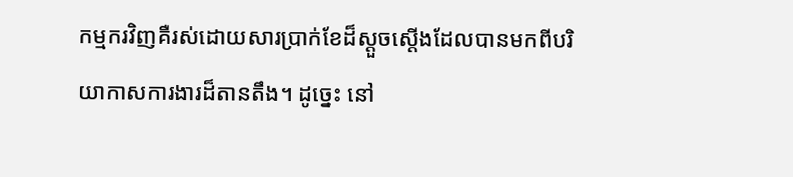កម្មករវិញគឺរស់ដោយសារប្រាក់ខែដ៏ស្តួចស្តើងដែលបានមកពីបរិយាកាសការងារដ៏តានតឹង។ ដូច្នេះ នៅ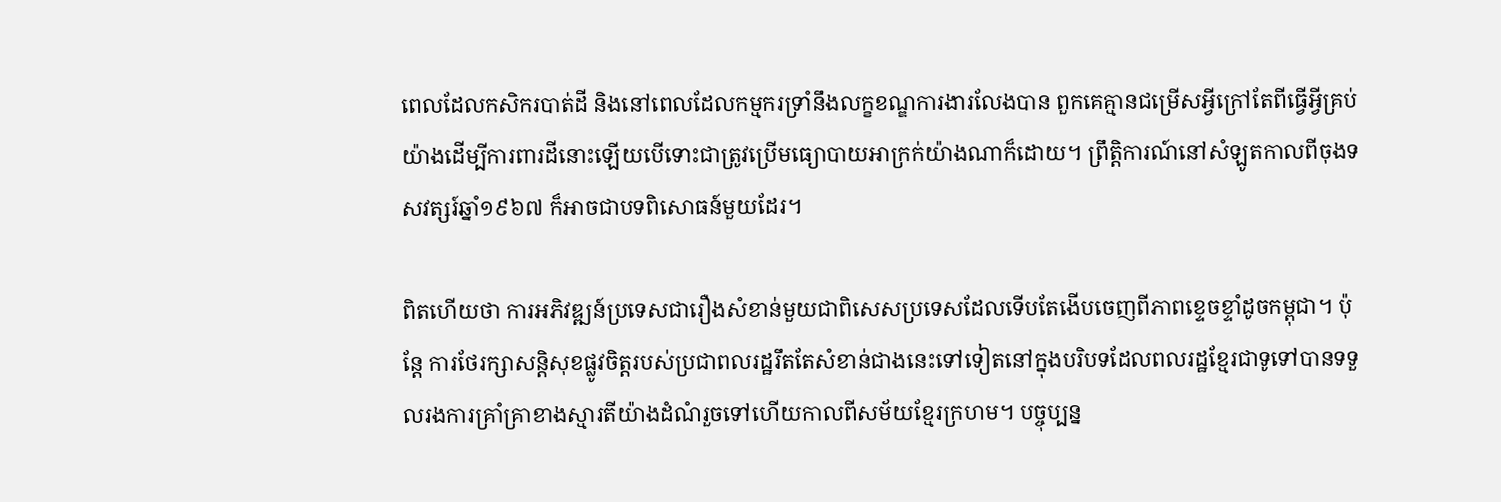ពេលដែលកសិករបាត់ដី និងនៅពេលដែលកម្មករទ្រាំនឹងលក្ខខណ្ឌការងារលែងបាន ពួកគេគ្មានជម្រើសអ្វីក្រៅតែពីធ្វើអ្វីគ្រប់យ៉ាងដើម្បីការពារដីនោះឡើយបើទោះជាត្រូវប្រើមធ្យោបាយអាក្រក់យ៉ាងណាក៏ដោយ។ ព្រឹត្តិការណ៍នៅសំឡូតកាលពីចុងទសវត្សរ៍ឆ្នាំ១៩៦៧ ក៏អាចជាបទពិសោធន៍មួយដែរ។

ពិតហើយថា ការអភិវឌ្ឍន៍ប្រទេសជារឿងសំខាន់មួយជាពិសេសប្រទេសដែលទើបតែងើបចេញពីភាពខ្ទេចខ្ទាំដូចកម្ពុជា។ ប៉ុន្តែ ការថែរក្សាសន្តិសុខផ្លូវចិត្តរបស់ប្រជាពលរដ្ឋរឹតតែសំខាន់ជាងនេះទៅទៀតនៅក្នុងបរិបទដែលពលរដ្ឋខ្មែរជាទូទៅបានទទួលរងការគ្រាំគ្រាខាងស្មារតីយ៉ាងដំណំរួចទៅហើយកាលពីសម័យខ្មែរក្រហម។ បច្ចុប្បន្ន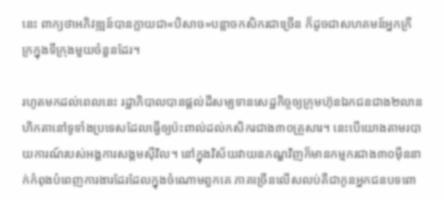នេះ ពាក្យថាអភិវឌ្ឍន៍បានក្លាយជា«បិសាច»បន្លាចកសិករជាច្រើន ក៏ដូចជាសហគមន៍អ្នកក្រីក្រក្នុងទីក្រុងមួយចំនួនដែរ។

រហូតមកដល់ពេលនេះ រដ្ឋាភិបាលបានផ្តល់ដីសម្បទានសេដ្ឋកិច្ចឲ្យក្រុមហ៊ុនឯកជនជាង២លានហិកតានៅទូទាំងប្រទេសដែលធ្វើឲ្យប៉ះពាល់ដល់កសិករជាង៣០គ្រួសារ។ នេះបើយោងតាមរបាយការណ៍របស់អង្គការសង្គមស៊ីវិល។ នៅក្នុងវិស័យវាយនភណ្ឌវិញក៏មានកម្មករជាង៣០ម៉ឺននាក់កំពុងបំពេញការងារដែរដែលក្នុងចំណោមពួកគេ ភាគច្រើនលើសលប់គឺជាកូនអ្នកជនបទពោ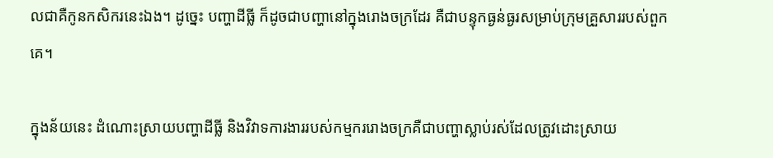លជាគឺកូនកសិករនេះឯង។ ដូច្នេះ បញ្ហាដីធ្លី ក៏ដូចជាបញ្ហានៅក្នុងរោងចក្រដែរ គឺជាបន្ទុកធ្ងន់ធ្ងរសម្រាប់ក្រុមគ្រួសាររបស់ពួកគេ។

ក្នុងន័យនេះ ដំណោះស្រាយបញ្ហាដីធ្លី និងវិវាទការងាររបស់កម្មកររោងចក្រគឺជាបញ្ហាស្លាប់រស់ដែលត្រូវដោះស្រាយ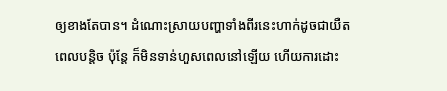ឲ្យខាងតែបាន។ ដំណោះស្រាយបញ្ហាទាំងពីរនេះហាក់ដូចជាយឺតពេលបន្តិច ប៉ុន្តែ ក៏មិនទាន់ហួសពេលនៅឡើយ ហើយការដោះ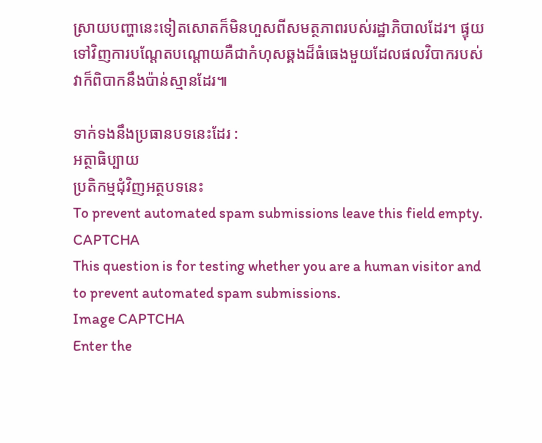ស្រាយបញ្ហានេះទៀតសោតក៏មិនហួសពីសមត្ថភាពរបស់រដ្ឋាភិបាលដែរ។ ផ្ទុយទៅវិញការបណ្តែតបណ្តោយគឺជាកំហុសឆ្គងដ៏ធំធេងមួយដែលផលវិបាករបស់វាក៏ពិបាកនឹងប៉ាន់ស្មានដែរ៕

ទាក់ទងនឹងប្រធានបទនេះដែរ :
អត្ថាធិប្បាយ
ប្រតិកម្មជុំវិញអត្ថបទនេះ
To prevent automated spam submissions leave this field empty.
CAPTCHA
This question is for testing whether you are a human visitor and to prevent automated spam submissions.
Image CAPTCHA
Enter the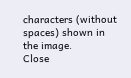characters (without spaces) shown in the image.
Close